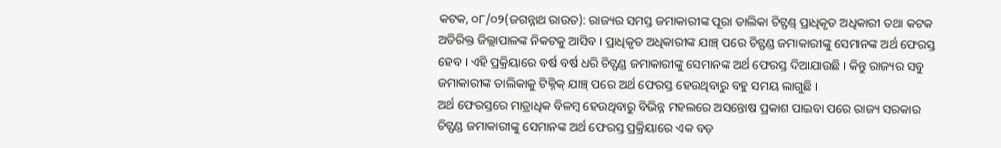କଟକ, ୦୮/୦୨(ଜଗନ୍ନାଥ ରାଉତ): ରାଜ୍ୟର ସମସ୍ତ ଜମାକାରୀଙ୍କ ପୂରା ତାଲିକା ଚିଟ୍ଫଣ୍ଡ୍ ପ୍ରାଧିକୃତ ଅଧିକାରୀ ତଥା କଟକ ଅତିରିକ୍ତ ଜିଲ୍ଲାପାଳଙ୍କ ନିକଟକୁ ଆସିବ । ପ୍ରାଧିକୃତ ଅଧିକାରୀଙ୍କ ଯାଞ୍ଚ୍ ପରେ ଚିଟ୍ଫଣ୍ଡ ଜମାକାରୀଙ୍କୁ ସେମାନଙ୍କ ଅର୍ଥ ଫେରସ୍ତ ହେବ । ଏହି ପ୍ରକ୍ରିୟାରେ ବର୍ଷ ବର୍ଷ ଧରି ଚିଟ୍ଫଣ୍ଡ ଜମାକାରୀଙ୍କୁ ସେମାନଙ୍କ ଅର୍ଥ ଫେରସ୍ତ ଦିଆଯାଉଛି । କିନ୍ତୁ ରାଜ୍ୟର ସବୁ ଜମାକାରୀଙ୍କ ତାଲିକାକୁ ଟିକ୍ନିକ୍ ଯାଞ୍ଚ୍ ପରେ ଅର୍ଥ ଫେରସ୍ତ ହେଉଥିବାରୁ ବହୁ ସମୟ ଲାଗୁଛି ।
ଅର୍ଥ ଫେରସ୍ତରେ ମାତ୍ରାଧିକ ବିଳମ୍ବ ହେଉଥିବାରୁ ବିଭିନ୍ନ ମହଲରେ ଅସନ୍ତୋଷ ପ୍ରକାଶ ପାଇବା ପରେ ରାଜ୍ୟ ସରକାର ଚିଟ୍ଫଣ୍ଡ ଜମାକାରୀଙ୍କୁ ସେମାନଙ୍କ ଅର୍ଥ ଫେରସ୍ତ ପ୍ରକ୍ରିୟାରେ ଏକ ବଡ଼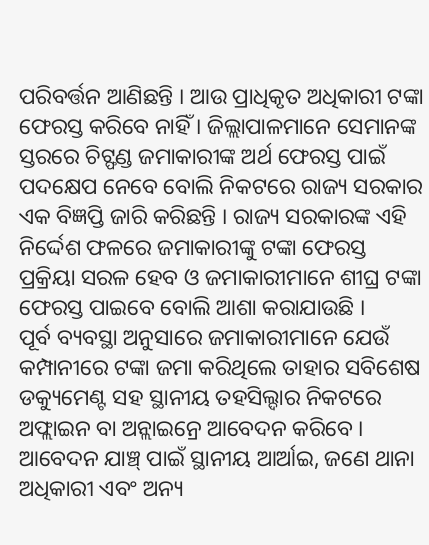ପରିବର୍ତ୍ତନ ଆଣିଛନ୍ତି । ଆଉ ପ୍ରାଧିକୃତ ଅଧିକାରୀ ଟଙ୍କା ଫେରସ୍ତ କରିବେ ନାହିଁ । ଜିଲ୍ଲାପାଳମାନେ ସେମାନଙ୍କ ସ୍ତରରେ ଚିଟ୍ଫଣ୍ଡ ଜମାକାରୀଙ୍କ ଅର୍ଥ ଫେରସ୍ତ ପାଇଁ ପଦକ୍ଷେପ ନେବେ ବୋଲି ନିକଟରେ ରାଜ୍ୟ ସରକାର ଏକ ବିଜ୍ଞପ୍ତି ଜାରି କରିଛନ୍ତି । ରାଜ୍ୟ ସରକାରଙ୍କ ଏହି ନିର୍ଦ୍ଦେଶ ଫଳରେ ଜମାକାରୀଙ୍କୁ ଟଙ୍କା ଫେରସ୍ତ ପ୍ରକ୍ରିୟା ସରଳ ହେବ ଓ ଜମାକାରୀମାନେ ଶୀଘ୍ର ଟଙ୍କା ଫେରସ୍ତ ପାଇବେ ବୋଲି ଆଶା କରାଯାଉଛି ।
ପୂର୍ବ ବ୍ୟବସ୍ଥା ଅନୁସାରେ ଜମାକାରୀମାନେ ଯେଉଁ କମ୍ପାନୀରେ ଟଙ୍କା ଜମା କରିଥିଲେ ତାହାର ସବିଶେଷ ଡକ୍ୟୁମେଣ୍ଟ ସହ ସ୍ଥାନୀୟ ତହସିଲ୍ଦାର ନିକଟରେ ଅଫ୍ଲାଇନ ବା ଅନ୍ଲାଇନ୍ରେ ଆବେଦନ କରିବେ । ଆବେଦନ ଯାଞ୍ଚ୍ ପାଇଁ ସ୍ଥାନୀୟ ଆର୍ଆଇ, ଜଣେ ଥାନା ଅଧିକାରୀ ଏବଂ ଅନ୍ୟ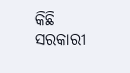କିଛି ସରକାରୀ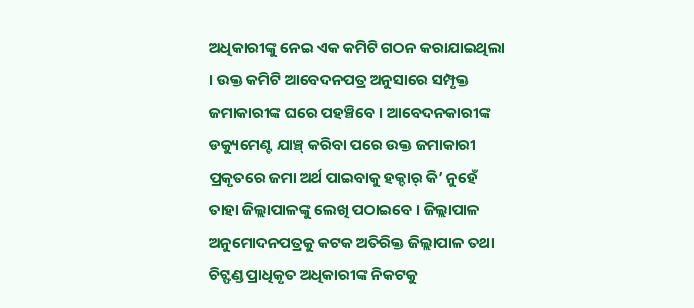ଅଧିକାରୀଙ୍କୁ ନେଇ ଏକ କମିଟି ଗଠନ କରାଯାଇଥିଲା । ଉକ୍ତ କମିଟି ଆବେଦନପତ୍ର ଅନୁସାରେ ସମ୍ପୃକ୍ତ ଜମାକାରୀଙ୍କ ଘରେ ପହଞ୍ଚିବେ । ଆବେଦନକାରୀଙ୍କ ଡକ୍ୟୁମେଣ୍ଟ ଯାଞ୍ଚ୍ କରିବା ପରେ ଉକ୍ତ ଜମାକାରୀ ପ୍ରକୃତରେ ଜମା ଅର୍ଥ ପାଇବାକୁ ହକ୍ଦାର୍ କି’ ନୁହେଁ ତାହା ଜିଲ୍ଲାପାଳଙ୍କୁ ଲେଖି ପଠାଇବେ । ଜିଲ୍ଲାପାଳ ଅନୁମୋଦନପତ୍ରକୁ କଟକ ଅତିରିକ୍ତ ଜିଲ୍ଲାପାଳ ତଥା ଚିଟ୍ଫଣ୍ଡ ପ୍ରାଧିକୃତ ଅଧିକାରୀଙ୍କ ନିକଟକୁ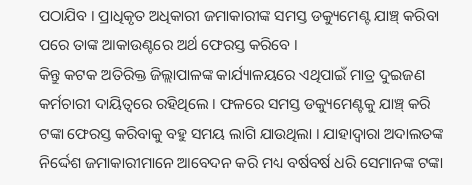ପଠାଯିବ । ପ୍ରାଧିକୃତ ଅଧିକାରୀ ଜମାକାରୀଙ୍କ ସମସ୍ତ ଡକ୍ୟୁମେଣ୍ଟ ଯାଞ୍ଚ୍ କରିବା ପରେ ତାଙ୍କ ଆକାଉଣ୍ଟରେ ଅର୍ଥ ଫେରସ୍ତ କରିବେ ।
କିନ୍ତୁ କଟକ ଅତିରିକ୍ତ ଜିଲ୍ଲାପାଳଙ୍କ କାର୍ଯ୍ୟାଳୟରେ ଏଥିପାଇଁ ମାତ୍ର ଦୁଇଜଣ କର୍ମଚାରୀ ଦାୟିତ୍ୱରେ ରହିଥିଲେ । ଫଳରେ ସମସ୍ତ ଡକ୍ୟୁମେଣ୍ଟକୁ ଯାଞ୍ଚ୍ କରି ଟଙ୍କା ଫେରସ୍ତ କରିବାକୁ ବହୁ ସମୟ ଲାଗି ଯାଉଥିଲା । ଯାହାଦ୍ୱାରା ଅଦାଲତଙ୍କ ନିର୍ଦ୍ଦେଶ ଜମାକାରୀମାନେ ଆବେଦନ କରି ମଧ୍ୟ ବର୍ଷବର୍ଷ ଧରି ସେମାନଙ୍କ ଟଙ୍କା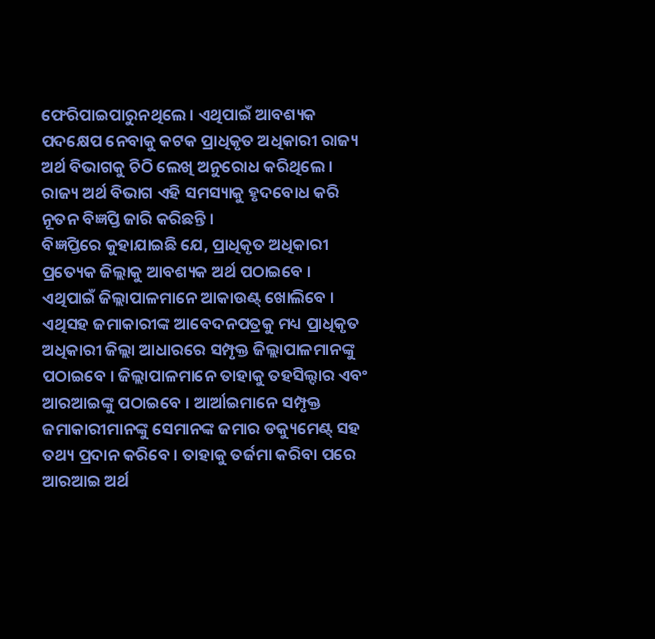ଫେରିପାଇପାରୁନଥିଲେ । ଏଥିପାଇଁ ଆବଶ୍ୟକ ପଦକ୍ଷେପ ନେବାକୁ କଟକ ପ୍ରାଧିକୃତ ଅଧିକାରୀ ରାଜ୍ୟ ଅର୍ଥ ବିଭାଗକୁ ଚିଠି ଲେଖି ଅନୁରୋଧ କରିଥିଲେ । ରାଜ୍ୟ ଅର୍ଥ ବିଭାଗ ଏହି ସମସ୍ୟାକୁ ହୃଦବୋଧ କରି ନୂତନ ବିଜ୍ଞପ୍ତି ଜାରି କରିଛନ୍ତି ।
ବିଜ୍ଞପ୍ତିରେ କୁହାଯାଇଛି ଯେ, ପ୍ରାଧିକୃତ ଅଧିକାରୀ ପ୍ରତ୍ୟେକ ଜିଲ୍ଲାକୁ ଆବଶ୍ୟକ ଅର୍ଥ ପଠାଇବେ । ଏଥିପାଇଁ ଜିଲ୍ଲାପାଳମାନେ ଆକାଉଣ୍ଟ୍ ଖୋଲିବେ । ଏଥିସହ ଜମାକାରୀଙ୍କ ଆବେଦନପତ୍ରକୁ ମଧ୍ୟ ପ୍ରାଧିକୃତ ଅଧିକାରୀ ଜିଲ୍ଲା ଆଧାରରେ ସମ୍ପୃକ୍ତ ଜିଲ୍ଲାପାଳମାନଙ୍କୁ ପଠାଇବେ । ଜିଲ୍ଲାପାଳମାନେ ତାହାକୁ ତହସିଲ୍ଦାର ଏବଂ ଆରଆଇଙ୍କୁ ପଠାଇବେ । ଆର୍ଆଇମାନେ ସମ୍ପୃକ୍ତ ଜମାକାରୀମାନଙ୍କୁ ସେମାନଙ୍କ ଜମାର ଡକ୍ୟୁମେଣ୍ଟ୍ ସହ ତଥ୍ୟ ପ୍ରଦାନ କରିବେ । ତାହାକୁ ତର୍ଜମା କରିବା ପରେ ଆରଆଇ ଅର୍ଥ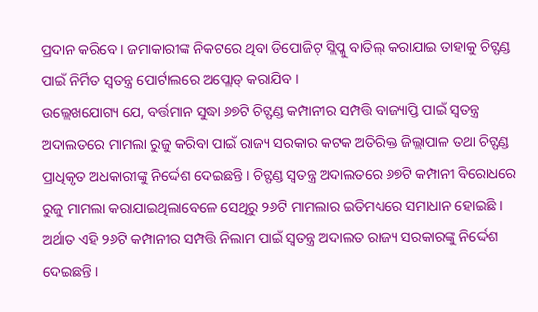ପ୍ରଦାନ କରିବେ । ଜମାକାରୀଙ୍କ ନିକଟରେ ଥିବା ଡିପୋଜିଟ୍ ସ୍ଲିପ୍କୁ ବାତିଲ୍ କରାଯାଇ ତାହାକୁ ଚିଟ୍ଫଣ୍ଡ ପାଇଁ ନିର୍ମିତ ସ୍ୱତନ୍ତ୍ର ପୋର୍ଟାଲରେ ଅପ୍ଲୋଡ୍ କରାଯିବ ।
ଉଲ୍ଲେଖଯୋଗ୍ୟ ଯେ, ବର୍ତ୍ତମାନ ସୁଦ୍ଧା ୬୭ଟି ଚିଟ୍ଫଣ୍ଡ କମ୍ପାନୀର ସମ୍ପତ୍ତି ବାଜ୍ୟାପ୍ତି ପାଇଁ ସ୍ୱତନ୍ତ୍ର ଅଦାଲତରେ ମାମଲା ରୁଜୁ କରିବା ପାଇଁ ରାଜ୍ୟ ସରକାର କଟକ ଅତିରିକ୍ତ ଜିଲ୍ଲାପାଳ ତଥା ଚିଟ୍ଫଣ୍ଡ ପ୍ରାଧିକୃତ ଅଧକାରୀଙ୍କୁ ନିର୍ଦ୍ଦେଶ ଦେଇଛନ୍ତି । ଚିଟ୍ଫଣ୍ଡ ସ୍ୱତନ୍ତ୍ର ଅଦାଲତରେ ୬୭ଟି କମ୍ପାନୀ ବିରୋଧରେ ରୁଜୁ ମାମଲା କରାଯାଇଥିଲାବେଳେ ସେଥିରୁ ୨୬ଟି ମାମଲାର ଇତିମଧ୍ୟରେ ସମାଧାନ ହୋଇଛି । ଅର୍ଥାତ ଏହି ୨୬ଟି କମ୍ପାନୀର ସମ୍ପତ୍ତି ନିଲାମ ପାଇଁ ସ୍ୱତନ୍ତ୍ର ଅଦାଲତ ରାଜ୍ୟ ସରକାରଙ୍କୁ ନିର୍ଦ୍ଦେଶ ଦେଇଛନ୍ତି ।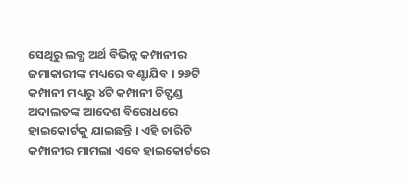ସେଥିରୁ ଲବ୍ଧ ଅର୍ଥ ବିଭିନ୍ନ କମ୍ପାନୀର ଜମାକାରୀଙ୍କ ମଧ୍ୟରେ ବଣ୍ଟାଯିବ । ୨୬ଟି କମ୍ପାନୀ ମଧ୍ୟରୁ ୪ଟି କମ୍ପାନୀ ଚିଟ୍ଫଣ୍ଡ ଅଦାଲତଙ୍କ ଆଦେଶ ବିରୋଧରେ ହାଇକୋର୍ଟକୁ ଯାଇଛନ୍ତି । ଏହି ଚାରିଟି କମ୍ପାନୀର ମାମଲା ଏବେ ହାଇକୋର୍ଟରେ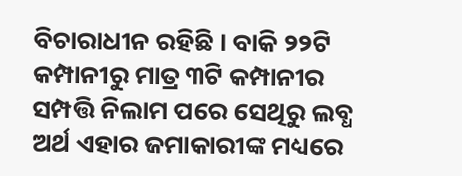ବିଚାରାଧୀନ ରହିଛି । ବାକି ୨୨ଟି କମ୍ପାନୀରୁ ମାତ୍ର ୩ଟି କମ୍ପାନୀର ସମ୍ପତ୍ତି ନିଲାମ ପରେ ସେଥିରୁ ଲବ୍ଧ ଅର୍ଥ ଏହାର ଜମାକାରୀଙ୍କ ମଧ୍ୟରେ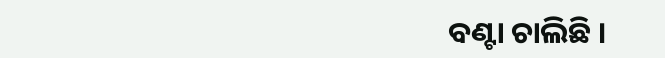ବଣ୍ଟା ଚାଲିଛି ।